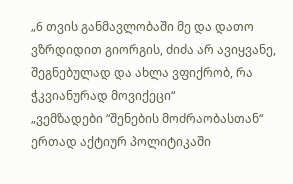„6 თვის განმავლობაში მე და დათო ვზრდიდით გიორგის, ძიძა არ ავიყვანე, შეგნებულად და ახლა ვფიქრობ, რა ჭკვიანურად მოვიქეცი“
„ვემზადები “შენების მოძრაობასთან“ ერთად აქტიურ პოლიტიკაში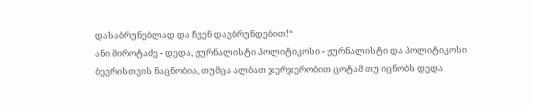დასაბრუნებლად და ჩვენ დავბრუნდებით!“
ანი მიროტაძე - დედა, ჟურნალისტი პოლიტიკოსი - ჟურნალისტი და პოლიტიკოსი ბევრისთვის ნაცნობია, თუმცა ალბათ ჯერჯერობით ცოტამ თუ იცნობს დედა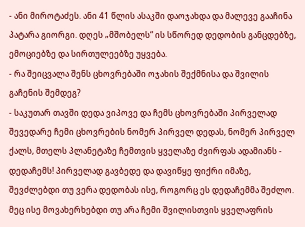- ანი მიროტაძეს. ანი 41 წლის ასაკში დაოჯახდა და მალევე გააჩინა პატარა გიორგი. დღეს „მშობელს“ ის სწორედ დედობის განცდებზე, ემოციებზე და სირთულეებზე უყვება.
- რა შეიცვალა შენს ცხოვრებაში ოჯახის შექმნისა და შვილის გაჩენის შემდეგ?
- საკუთარ თავში დედა ვიპოვე და ჩემს ცხოვრებაში პირველად შევედარე ჩემი ცხოვრების ნომერ პირველ დედას, ნომერ პირველ ქალს, მთელს პლანეტაზე ჩემთვის ყველაზე ძვირფას ადამიანს - დედაჩემს! პირველად გავბედე და დავიწყე ფიქრი იმაზე, შევძლებდი თუ ვერა დედობას ისე, როგორც ეს დედაჩემმა შეძლო. მეც ისე მოვახერხებდი თუ არა ჩემი შვილისთვის ყველაფრის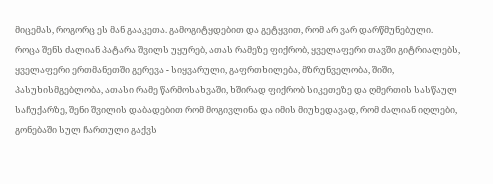მიცემას, როგორც ეს მან გააკეთა. გამოგიტყდებით და გეტყვით, რომ არ ვარ დარწმუნებული.
როცა შენს ძალიან პატარა შვილს უყურებ, ათას რამეზე ფიქრობ, ყველაფერი თავში გიტრიალებს, ყველაფერი ერთმანეთში გერევა - სიყვარული, გაფრთხილება, მზრუნველობა, შიში, პასუხისმგებლობა, ათასი რამე წარმოსახვაში, ხშირად ფიქრობ სიკეთეზე და ღმერთის სასწაულ საჩუქარზე, შენი შვილის დაბადებით რომ მოგივლინა და იმის მიუხედავად, რომ ძალიან იღლები, გონებაში სულ ჩართული გაქვს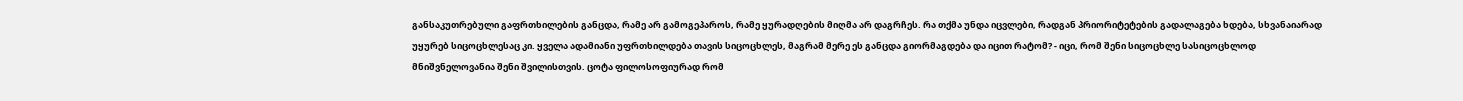განსაკუთრებული გაფრთხილების განცდა, რამე არ გამოგეპაროს, რამე ყურადღების მიღმა არ დაგრჩეს. რა თქმა უნდა იცვლები, რადგან პრიორიტეტების გადალაგება ხდება, სხვანაიარად უყურებ სიცოცხლესაც კი. ყველა ადამიანი უფრთხილდება თავის სიცოცხლეს, მაგრამ მერე ეს განცდა გიორმაგდება და იცით რატომ? - იცი, რომ შენი სიცოცხლე სასიცოცხლოდ მნიშვნელოვანია შენი შვილისთვის. ცოტა ფილოსოფიურად რომ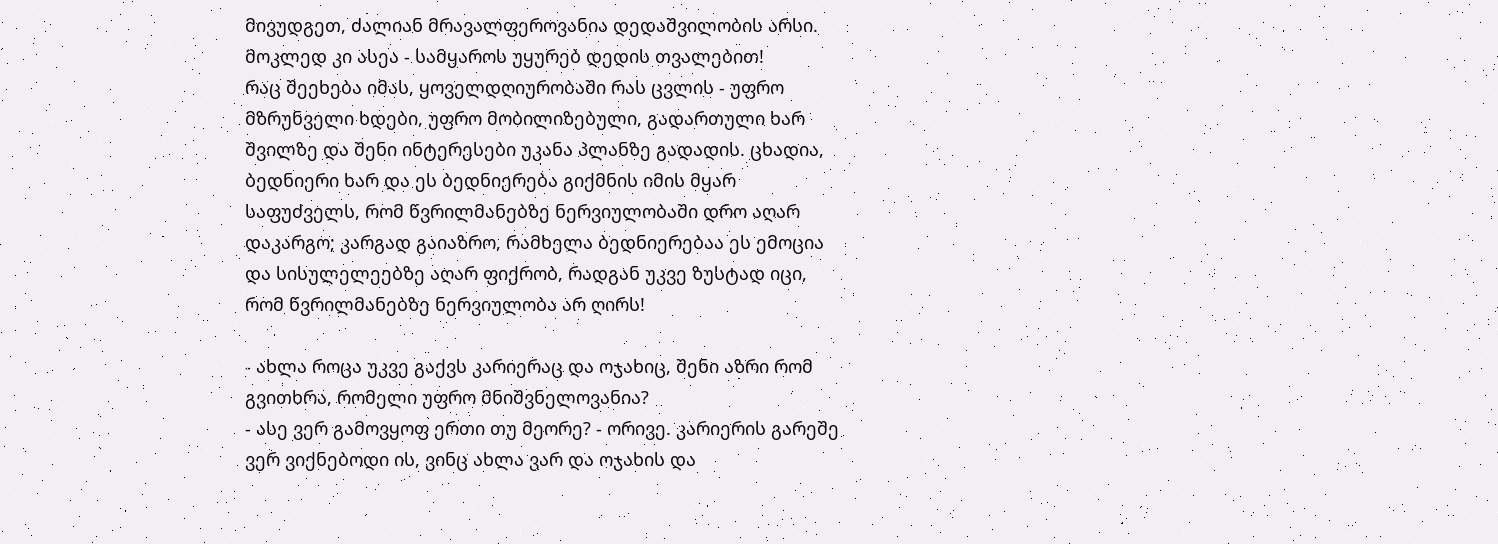მივუდგეთ, ძალიან მრავალფეროვანია დედაშვილობის არსი. მოკლედ კი ასეა - სამყაროს უყურებ დედის თვალებით!
რაც შეეხება იმას, ყოველდღიურობაში რას ცვლის - უფრო მზრუნველი ხდები, უფრო მობილიზებული, გადართული ხარ შვილზე და შენი ინტერესები უკანა პლანზე გადადის. ცხადია, ბედნიერი ხარ და ეს ბედნიერება გიქმნის იმის მყარ საფუძველს, რომ წვრილმანებზე ნერვიულობაში დრო აღარ დაკარგო; კარგად გაიაზრო, რამხელა ბედნიერებაა ეს ემოცია და სისულელეებზე აღარ ფიქრობ, რადგან უკვე ზუსტად იცი, რომ წვრილმანებზე ნერვიულობა არ ღირს!

- ახლა როცა უკვე გაქვს კარიერაც და ოჯახიც, შენი აზრი რომ გვითხრა, რომელი უფრო მნიშვნელოვანია?
- ასე ვერ გამოვყოფ ერთი თუ მეორე? - ორივე. კარიერის გარეშე ვერ ვიქნებოდი ის, ვინც ახლა ვარ და ოჯახის და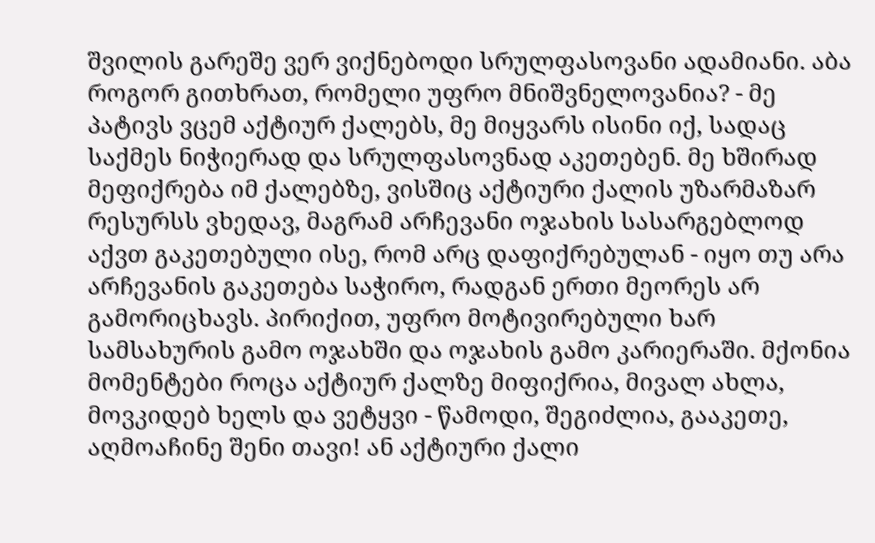შვილის გარეშე ვერ ვიქნებოდი სრულფასოვანი ადამიანი. აბა როგორ გითხრათ, რომელი უფრო მნიშვნელოვანია? - მე პატივს ვცემ აქტიურ ქალებს, მე მიყვარს ისინი იქ, სადაც საქმეს ნიჭიერად და სრულფასოვნად აკეთებენ. მე ხშირად მეფიქრება იმ ქალებზე, ვისშიც აქტიური ქალის უზარმაზარ რესურსს ვხედავ, მაგრამ არჩევანი ოჯახის სასარგებლოდ აქვთ გაკეთებული ისე, რომ არც დაფიქრებულან - იყო თუ არა არჩევანის გაკეთება საჭირო, რადგან ერთი მეორეს არ გამორიცხავს. პირიქით, უფრო მოტივირებული ხარ სამსახურის გამო ოჯახში და ოჯახის გამო კარიერაში. მქონია მომენტები როცა აქტიურ ქალზე მიფიქრია, მივალ ახლა, მოვკიდებ ხელს და ვეტყვი - წამოდი, შეგიძლია, გააკეთე, აღმოაჩინე შენი თავი! ან აქტიური ქალი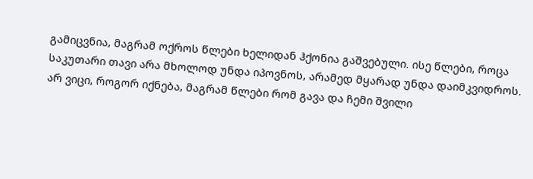გამიცვნია, მაგრამ ოქროს წლები ხელიდან ჰქონია გაშვებული. ისე წლები, როცა საკუთარი თავი არა მხოლოდ უნდა იპოვნოს, არამედ მყარად უნდა დაიმკვიდროს.
არ ვიცი, როგორ იქნება, მაგრამ წლები რომ გავა და ჩემი შვილი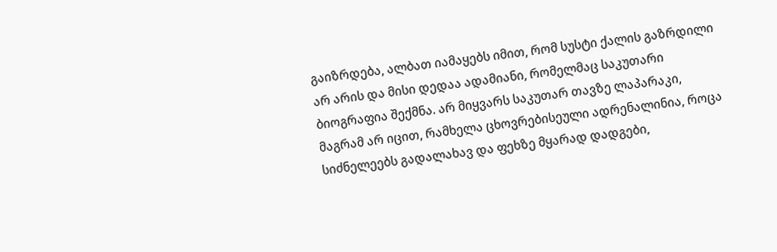გაიზრდება, ალბათ იამაყებს იმით, რომ სუსტი ქალის გაზრდილი არ არის და მისი დედაა ადამიანი, რომელმაც საკუთარი ბიოგრაფია შექმნა. არ მიყვარს საკუთარ თავზე ლაპარაკი, მაგრამ არ იცით, რამხელა ცხოვრებისეული ადრენალინია, როცა სიძნელეებს გადალახავ და ფეხზე მყარად დადგები,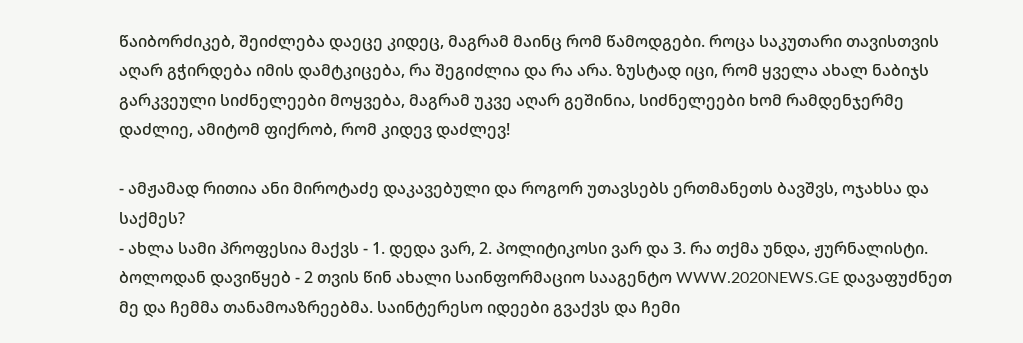წაიბორძიკებ, შეიძლება დაეცე კიდეც, მაგრამ მაინც რომ წამოდგები. როცა საკუთარი თავისთვის აღარ გჭირდება იმის დამტკიცება, რა შეგიძლია და რა არა. ზუსტად იცი, რომ ყველა ახალ ნაბიჯს გარკვეული სიძნელეები მოყვება, მაგრამ უკვე აღარ გეშინია, სიძნელეები ხომ რამდენჯერმე დაძლიე, ამიტომ ფიქრობ, რომ კიდევ დაძლევ!

- ამჟამად რითია ანი მიროტაძე დაკავებული და როგორ უთავსებს ერთმანეთს ბავშვს, ოჯახსა და საქმეს?
- ახლა სამი პროფესია მაქვს - 1. დედა ვარ, 2. პოლიტიკოსი ვარ და 3. რა თქმა უნდა, ჟურნალისტი.
ბოლოდან დავიწყებ - 2 თვის წინ ახალი საინფორმაციო სააგენტო WWW.2020NEWS.GE დავაფუძნეთ მე და ჩემმა თანამოაზრეებმა. საინტერესო იდეები გვაქვს და ჩემი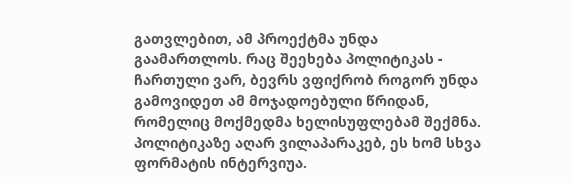გათვლებით, ამ პროექტმა უნდა გაამართლოს. რაც შეეხება პოლიტიკას - ჩართული ვარ, ბევრს ვფიქრობ როგორ უნდა გამოვიდეთ ამ მოჯადოებული წრიდან, რომელიც მოქმედმა ხელისუფლებამ შექმნა. პოლიტიკაზე აღარ ვილაპარაკებ, ეს ხომ სხვა ფორმატის ინტერვიუა.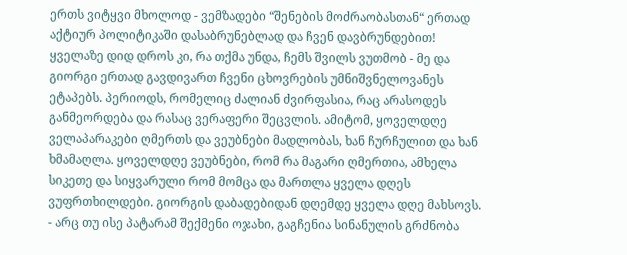ერთს ვიტყვი მხოლოდ - ვემზადები “შენების მოძრაობასთან“ ერთად აქტიურ პოლიტიკაში დასაბრუნებლად და ჩვენ დავბრუნდებით! ყველაზე დიდ დროს კი, რა თქმა უნდა, ჩემს შვილს ვუთმობ - მე და გიორგი ერთად გავდივართ ჩვენი ცხოვრების უმნიშვნელოვანეს ეტაპებს. პერიოდს, რომელიც ძალიან ძვირფასია, რაც არასოდეს განმეორდება და რასაც ვერაფერი შეცვლის. ამიტომ, ყოველდღე ველაპარაკები ღმერთს და ვეუბნები მადლობას, ხან ჩურჩულით და ხან ხმამაღლა. ყოველდღე ვეუბნები, რომ რა მაგარი ღმერთია, ამხელა სიკეთე და სიყვარული რომ მომცა და მართლა ყველა დღეს ვუფრთხილდები. გიორგის დაბადებიდან დღემდე ყველა დღე მახსოვს.
- არც თუ ისე პატარამ შექმენი ოჯახი, გაგჩენია სინანულის გრძნობა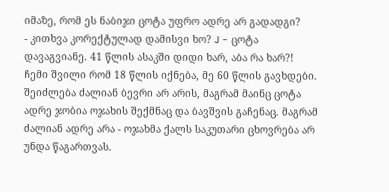იმაზე, რომ ეს ნაბიჯი ცოტა უფრო ადრე არ გადადგი?
- კითხვა კორექტულად დამისვი ხო? J - ცოტა დავაგვიანე. 41 წლის ასაკში დიდი ხარ, აბა რა ხარ?! ჩემი შვილი რომ 18 წლის იქნება, მე 60 წლის გავხდები. შეიძლება ძალიან ბევრი არ არის, მაგრამ მაინც ცოტა ადრე ჯობია ოჯახის შექმნაც და ბავშვის გაჩენაც. მაგრამ ძალიან ადრე არა - ოჯახმა ქალს საკუთარი ცხოვრება არ უნდა წაგართვას.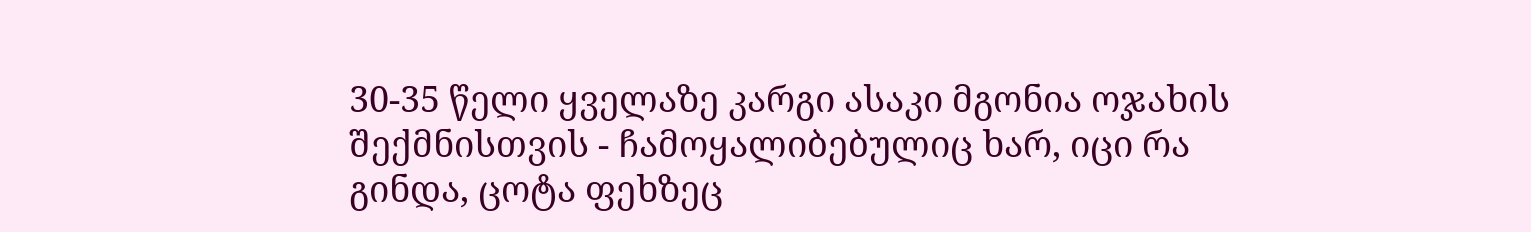30-35 წელი ყველაზე კარგი ასაკი მგონია ოჯახის შექმნისთვის - ჩამოყალიბებულიც ხარ, იცი რა გინდა, ცოტა ფეხზეც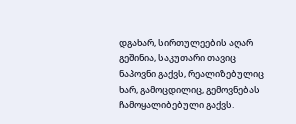დგახარ, სირთულეების აღარ გეშინია, საკუთარი თავიც ნაპოვნი გაქვს, რეალიზებულიც ხარ, გამოცდილიც, გემოვნებას ჩამოყალიბებული გაქვს.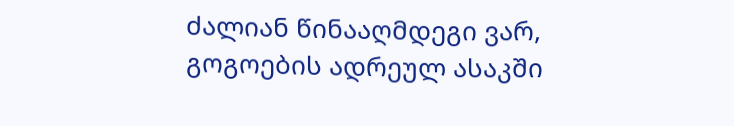ძალიან წინააღმდეგი ვარ, გოგოების ადრეულ ასაკში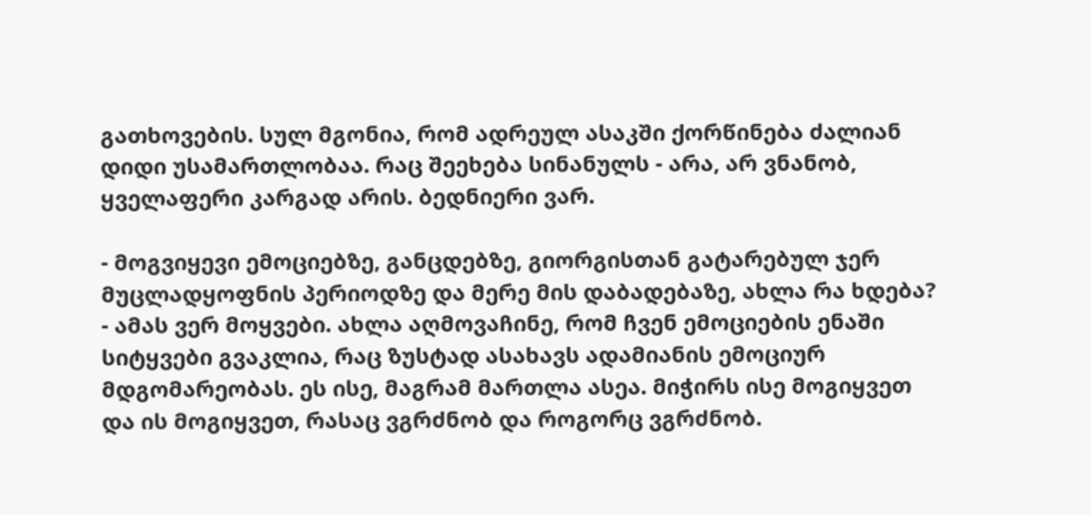გათხოვების. სულ მგონია, რომ ადრეულ ასაკში ქორწინება ძალიან დიდი უსამართლობაა. რაც შეეხება სინანულს - არა, არ ვნანობ, ყველაფერი კარგად არის. ბედნიერი ვარ.

- მოგვიყევი ემოციებზე, განცდებზე, გიორგისთან გატარებულ ჯერ მუცლადყოფნის პერიოდზე და მერე მის დაბადებაზე, ახლა რა ხდება?
- ამას ვერ მოყვები. ახლა აღმოვაჩინე, რომ ჩვენ ემოციების ენაში სიტყვები გვაკლია, რაც ზუსტად ასახავს ადამიანის ემოციურ მდგომარეობას. ეს ისე, მაგრამ მართლა ასეა. მიჭირს ისე მოგიყვეთ და ის მოგიყვეთ, რასაც ვგრძნობ და როგორც ვგრძნობ.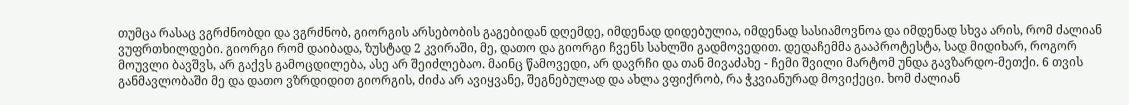თუმცა რასაც ვგრძნობდი და ვგრძნობ, გიორგის არსებობის გაგებიდან დღემდე, იმდენად დიდებულია, იმდენად სასიამოვნოა და იმდენად სხვა არის, რომ ძალიან ვუფრთხილდები. გიორგი რომ დაიბადა, ზუსტად 2 კვირაში, მე, დათო და გიორგი ჩვენს სახლში გადმოვედით. დედაჩემმა გააპროტესტა, სად მიდიხარ, როგორ მოუვლი ბავშვს, არ გაქვს გამოცდილება, ასე არ შეიძლებაო. მაინც წამოვედი, არ დავრჩი და თან მივაძახე - ჩემი შვილი მარტომ უნდა გავზარდო-მეთქი. 6 თვის განმავლობაში მე და დათო ვზრდიდით გიორგის, ძიძა არ ავიყვანე, შეგნებულად და ახლა ვფიქრობ, რა ჭკვიანურად მოვიქეცი. ხომ ძალიან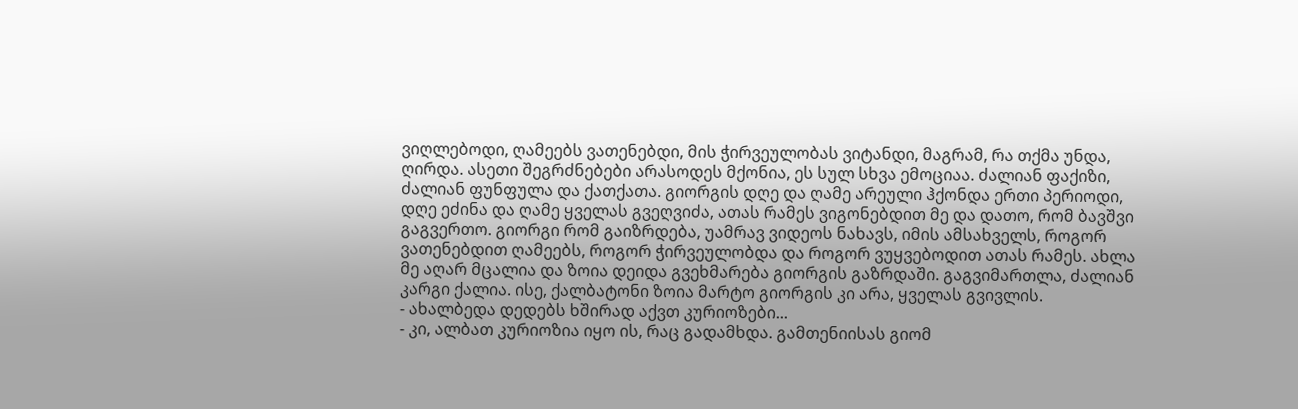ვიღლებოდი, ღამეებს ვათენებდი, მის ჭირვეულობას ვიტანდი, მაგრამ, რა თქმა უნდა, ღირდა. ასეთი შეგრძნებები არასოდეს მქონია, ეს სულ სხვა ემოციაა. ძალიან ფაქიზი, ძალიან ფუნფულა და ქათქათა. გიორგის დღე და ღამე არეული ჰქონდა ერთი პერიოდი, დღე ეძინა და ღამე ყველას გვეღვიძა, ათას რამეს ვიგონებდით მე და დათო, რომ ბავშვი გაგვერთო. გიორგი რომ გაიზრდება, უამრავ ვიდეოს ნახავს, იმის ამსახველს, როგორ ვათენებდით ღამეებს, როგორ ჭირვეულობდა და როგორ ვუყვებოდით ათას რამეს. ახლა მე აღარ მცალია და ზოია დეიდა გვეხმარება გიორგის გაზრდაში. გაგვიმართლა, ძალიან კარგი ქალია. ისე, ქალბატონი ზოია მარტო გიორგის კი არა, ყველას გვივლის.
- ახალბედა დედებს ხშირად აქვთ კურიოზები...
- კი, ალბათ კურიოზია იყო ის, რაც გადამხდა. გამთენიისას გიომ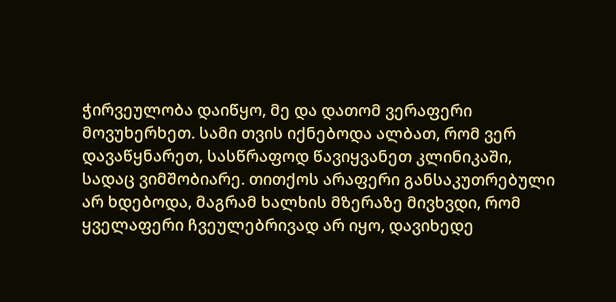ჭირვეულობა დაიწყო, მე და დათომ ვერაფერი მოვუხერხეთ. სამი თვის იქნებოდა ალბათ, რომ ვერ დავაწყნარეთ, სასწრაფოდ წავიყვანეთ კლინიკაში, სადაც ვიმშობიარე. თითქოს არაფერი განსაკუთრებული არ ხდებოდა, მაგრამ ხალხის მზერაზე მივხვდი, რომ ყველაფერი ჩვეულებრივად არ იყო, დავიხედე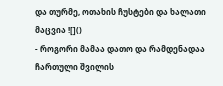და თურმე, ოთახის ჩუსტები და ხალათი მაცვია ![]()
- როგორი მამაა დათო და რამდენადაა ჩართული შვილის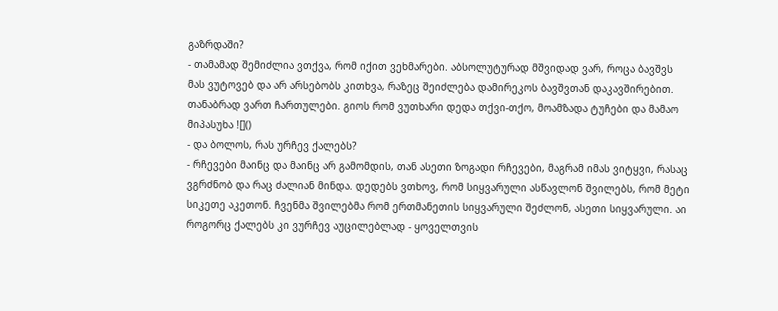გაზრდაში?
- თამამად შემიძლია ვთქვა, რომ იქით ვეხმარები. აბსოლუტურად მშვიდად ვარ, როცა ბავშვს მას ვუტოვებ და არ არსებობს კითხვა, რაზეც შეიძლება დამირეკოს ბავშვთან დაკავშირებით. თანაბრად ვართ ჩართულები. გიოს რომ ვუთხარი დედა თქვი-თქო, მოამზადა ტუჩები და მამაო მიპასუხა ![]()
- და ბოლოს, რას ურჩევ ქალებს?
- რჩევები მაინც და მაინც არ გამომდის, თან ასეთი ზოგადი რჩევები, მაგრამ იმას ვიტყვი, რასაც ვგრძნობ და რაც ძალიან მინდა. დედებს ვთხოვ, რომ სიყვარული ასწავლონ შვილებს, რომ მეტი სიკეთე აკეთონ. ჩვენმა შვილებმა რომ ერთმანეთის სიყვარული შეძლონ, ასეთი სიყვარული. აი როგორც ქალებს კი ვურჩევ აუცილებლად - ყოველთვის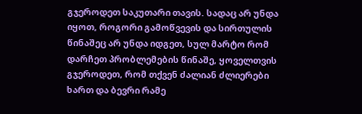გჯეროდეთ საკუთარი თავის. სადაც არ უნდა იყოთ, როგორი გამოწვევის და სირთულის წინაშეც არ უნდა იდგეთ, სულ მარტო რომ დარჩეთ პრობლემების წინაშე, ყოველთვის გჯეროდეთ, რომ თქვენ ძალიან ძლიერები ხართ და ბევრი რამე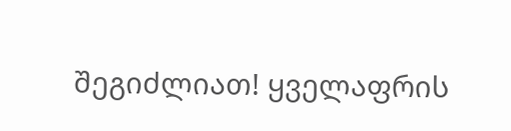შეგიძლიათ! ყველაფრის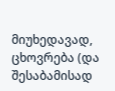მიუხედავად, ცხოვრება (და შესაბამისად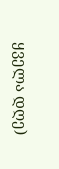ყველა დღე)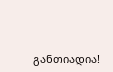განთიადია!